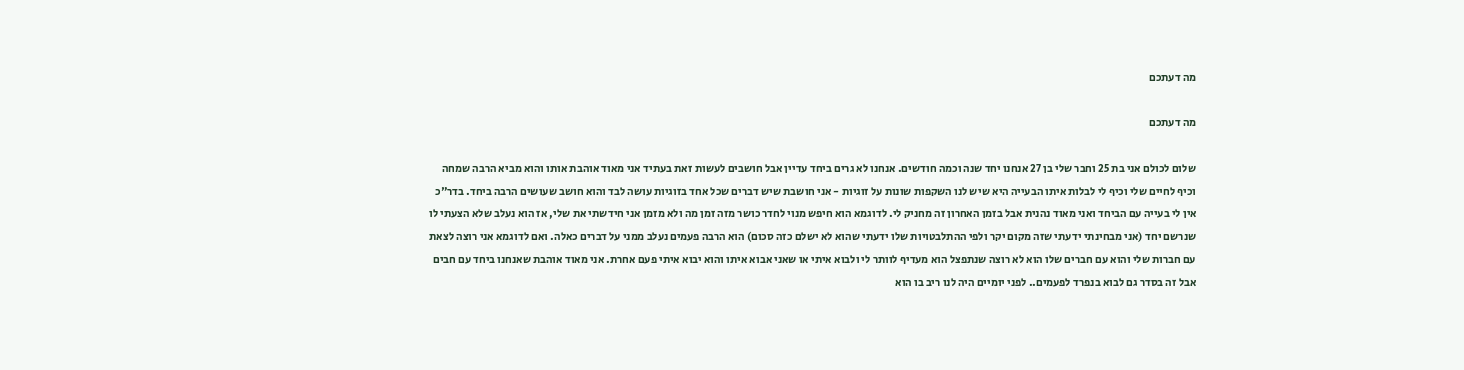מה דעתכם

מה דעתכם

שלום לכולם אני בת 25 וחבר שלי בן 27 אנחנו יחד שנה וכמה חודשים. אנחנו לא גרים ביחד עדיין אבל חושבים לעשות זאת בעתיד אני מאוד אוהבת אותו והוא מביא הרבה שמחה וכיף לחיים שלי וכיף לי לבלות איתו הבעייה היא שיש לנו השקפות שונות על זוגיות - אני חושבת שיש דברים שכל אחד בזוגיות עושה לבד והוא חושב שעושים הרבה ביחד. בדר"כ אין לי בעייה עם הביחד ואני מאוד נהנית אבל בזמן האחרון זה מחניק לי. לדוגמא הוא חיפש מנוי לחדר כושר מזה זמן מה ולא מזמן אני חידשתי את שלי, אז הוא נעלב שלא הצעתי לו שנרשם יחד (אני מבחינתי ידעתי שזה מקום יקר ולפי ההתלבטויות שלו ידעתי שהוא לא ישלם כזה סכום) הוא הרבה פעמים נעלב ממני על דברים כאלה. ואם לדוגמא אני רוצה לצאת עם חברות שלי והוא עם חברים שלו הוא לא רוצה שנתפצל הוא מעדיף לוותר לי ולבוא איתי או שאני אבוא איתו והוא יבוא איתי פעם אחרת. אני מאוד אוהבת שאנחנו ביחד עם חבים אבל זה בסדר גם לבוא בנפרד לפעמים.. לפני יומיים היה לנו ריב בו הוא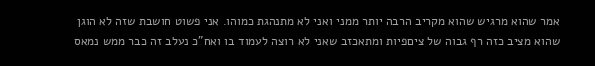אמר שהוא מרגיש שהוא מקריב הרבה יותר ממני ואני לא מתנהגת כמוהו. אני פשוט חושבת שזה לא הוגן שהוא מציב כזה רף גבוה של ציםפיות ומתאכזב שאני לא רוצה לעמוד בו ואח"כ נעלב זה כבר ממש נמאס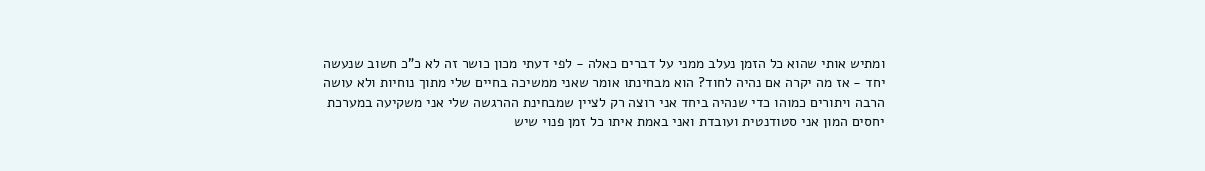ומתיש אותי שהוא כל הזמן נעלב ממני על דברים כאלה - לפי דעתי מכון כושר זה לא כ"כ חשוב שנעשה יחד - אז מה יקרה אם נהיה לחוד? הוא מבחינתו אומר שאני ממשיכה בחיים שלי מתוך נוחיות ולא עושה הרבה ויתורים כמוהו כדי שנהיה ביחד אני רוצה רק לציין שמבחינת ההרגשה שלי אני משקיעה במערכת יחסים המון אני סטודנטית ועובדת ואני באמת איתו כל זמן פנוי שיש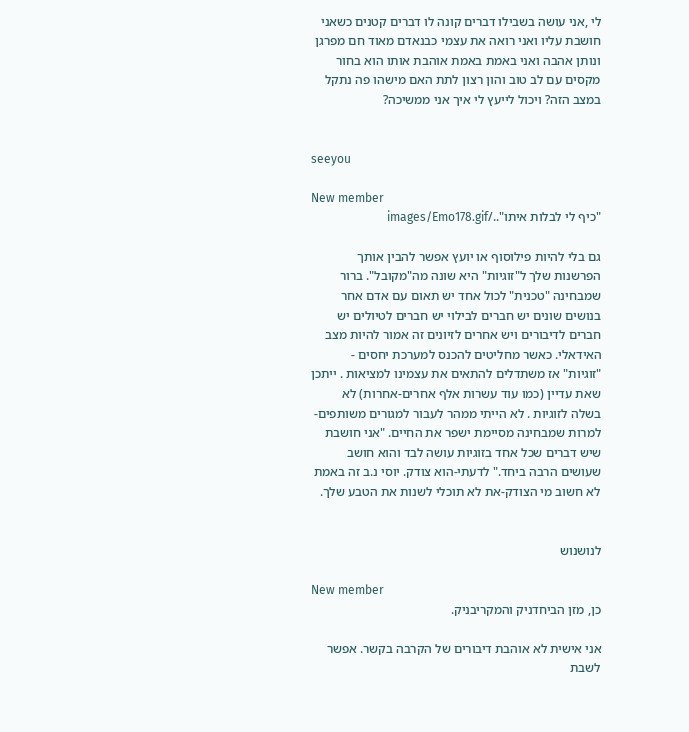לי ,אני עושה בשבילו דברים קונה לו דברים קטנים כשאני חושבת עליו ואני רואה את עצמי כבנאדם מאוד חם מפרגן ונותן אהבה ואני באמת באמת אוהבת אותו הוא בחור מקסים עם לב טוב והון רצון לתת האם מישהו פה נתקל במצב הזה? ויכול לייעץ לי איך אני ממשיכה?


seeyou

New member
"כיף לי לבלות איתו"../images/Emo178.gif

גם בלי להיות פילוסוף או יועץ אפשר להבין אותך הפרשנות שלך ל"זוגיות" היא שונה מה"מקובל". ברור שמבחינה "טכנית" לכול אחד יש תאום עם אדם אחר בנושים שונים יש חברים לבילוי יש חברים לטיולים יש חברים לדיבורים ויש אחרים לזיונים זה אמור להיות מצב האידאלי. כאשר מחליטים להכנס למערכת יחסים - "זוגיות" אז משתדלים להתאים את עצמינו למציאות . ייתכן שאת עדיין (כמו עוד עשרות אלף אחרים-אחרות) לא בשלה לזוגיות . לא הייתי ממהר לעבור למגורים משותפים-למרות שמבחינה מסיימת ישפר את החיים. "אני חושבת שיש דברים שכל אחד בזוגיות עושה לבד והוא חושב שעושים הרבה ביחד." לדעתי-הוא צודק. יוסי נ.ב זה באמת לא חשוב מי הצודק-את לא תוכלי לשנות את הטבע שלך.


לנושנוש

New member
כן, מזן הביחדניק והמקריבניק.

אני אישית לא אוהבת דיבורים של הקרבה בקשר. אפשר לשבת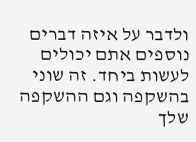ולדבר על איזה דברים נוספים אתם יכולים לעשות ביחד. זה שוני בהשקפה וגם ההשקפה שלך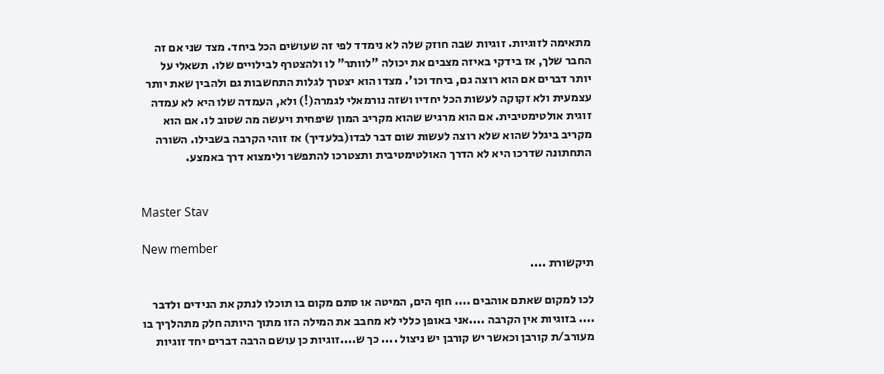מתאימה לזוגיות. זוגיות שבה חוזק שלה לא נימדד לפי זה שעושים הכל ביחד. מצד שני אם זה החבר שלך, אז בידקי באיזה מצבים את יכולה "לוותר" לו ולהצטרף לבילויים שלו. תשאלי על יותר דברים אם הוא רוצה גם, ביחד וכו'. מצדו הוא יצטרך לגלות התחשבות גם ולהבין שאת יותר עצמעית ולא זקוקה לעשות הכל יחדיו ושזה נורמאלי לגמרה(!) ולא, העמדה שלו היא לא עמדה זוגית אולטימטיבית. אם הוא מרגיש שהוא מקריב המון שיפחית ויעשה מה שטוב לו. אם הוא מקריב ביגלל שהוא שלא רוצה לעשות שום דבר לבדו(בלעדיך) אז זוהי הקרבה בשבילו. השורה התחתונה שדרכו היא לא הדרך האולטימטיבית ותצטרכו להתפשר ולימצוא דרך באמצע.


Master Stav

New member
תיקשורת ....

לכו למקום שאתם אוהבים .... חוף הים, המיטה או סתם מקום בו תוכלו לנתק את הנידים ולדבר .... בזוגיות אין הקרבה ....אני באופן כללי לא מחבב את המילה הזו מתוך היותה חלק מתהלךיך בו מעורב/ת קורבן וכאשר יש קורבן יש ניצול .... כך ש....זוגיות כן עושם הרבה דברים יחד זוגיות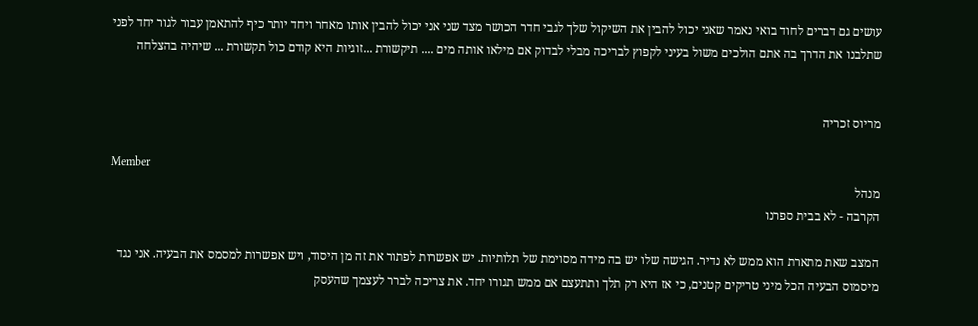עושים גם דברים לחוד בואי נאמר שאני יכול להבין את השיקול שלך לגבי חדר הכושר מצד שני אני יכול להבין אותו מאחר ויחד יותר כיף להתאמן עבור לגור יחד לפני שתלבנו את הדרך בה אתם הולכים משול בעיני לקפוץ לבריכה מבלי לבדוק אם מילאו אותה מים .... תיקשורת ...זוגיות היא קודם כול תקשורת ... שיהיה בהצלחה


מריוס זכריה

Member
מנהל
הקרבה - לא בבית ספרנו

המצב שאת מתארת הוא ממש לא נדיר. הגישה שלו יש בה מידה מסוימת של תלותיות. יש אפשרות לפתור את זה מן היסוד, ויש אפשרות למסמס את הבעיה. אני נגד מיסמוס הבעיה הכל מיני טריקים קטנים, כי אז היא רק תלך ותתעצם אם ממש תגורו יחד. את צריכה לברר לעצמך שהעסק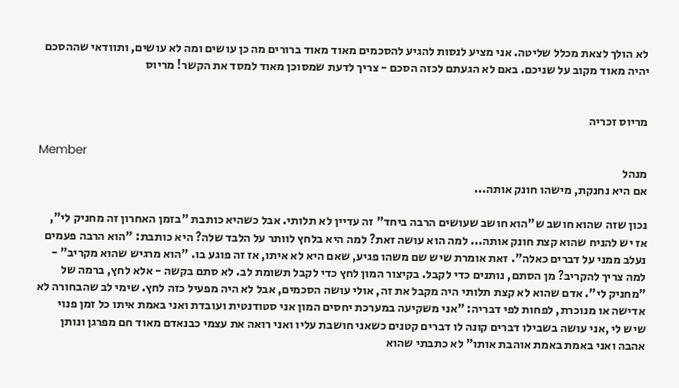לא הולך לצאת מכלל שליטה. אני מציע לנסות להגיע להסכמים מאוד מאוד ברורים מה כן עושים ומה לא עושים, ותוודאי שההסכם יהיה מאוד מקוב על שניכם. באם לא הגעתם לכזה הסכם - צריך לדעת שמסוכן מאוד למסד את הקשר! מריוס


מריוס זכריה

Member
מנהל
אם היא נחנקת, מישהו חונק אותה...

נכון שזה שהוא חושב ש"הוא חושב שעושים הרבה ביחד" זה עדיין לא תלותי. אבל כשהיא כותבת "בזמן האחרון זה מחניק לי", אז יש להניח שהוא קצת חונק אותה... למה הוא עושה זאת? למה היא בלחץ לוותר על הלבד שלה? היא כותבת: "הוא הרבה פעמים נעלב ממני על דברים כאלה". זאת אומרת שיש שם משהו פגיע, שאם היא לא איתו, אז זה פוגע בו. "הוא מרגיש שהוא מקריב" - למה צריך להקריב? מן הסתם, נותנים כדי לקבל. בקיצור המון לחץ כדי לקבל תשומת לב. לא סתם בקשה - אלא לחץ, ברמה של "מחניק לי". אדם שהוא לא קצת תלותי היה מקבל את זה, אולי עושה הסכמים, אבל לא היה מפעיל כזה לחץ. שימי לב שהבחורה לא אדישה או מנוכרת, לפחות לפי דבריה: "אני משקיעה במערכת יחסים המון אני סטודנטית ועובדת ואני באמת איתו כל זמן פנוי שיש לי ,אני עושה בשבילו דברים קונה לו דברים קטנים כשאני חושבת עליו ואני רואה את עצמי כבנאדם מאוד חם מפרגן ונותן אהבה ואני באמת באמת אוהבת אותו" לא כתבתי שהוא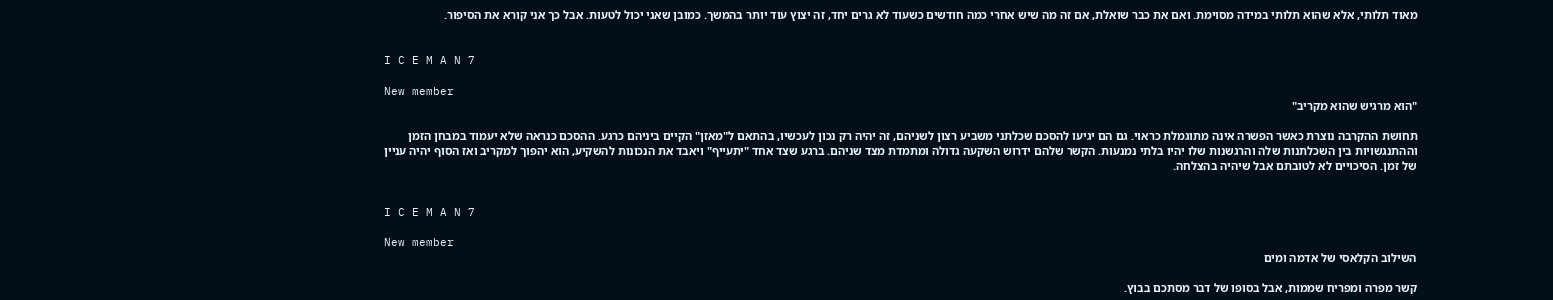מאוד תלותי, אלא שהוא תלותי במידה מסוימת. ואם את כבר שואלת, אם זה מה שיש אחרי כמה חודשים כשעוד לא גרים יחד, זה יצוץ עוד יותר בהמשך. כמובן שאני יכול לטעות. אבל כך אני קורא את הסיפור.


I C E M A N 7

New member
"הוא מרגיש שהוא מקריב"

תחושת ההקרבה נוצרת כאשר הפשרה אינה מתוגמלת כראוי. גם הם יגיעו להסכם שכלתני משביע רצון לשניהם, זה יהיה רק נכון לעכשיו, בהתאם ל"מאזן" הקיים ביניהם כרגע. ההסכם כנראה שלא יעמוד במבחן הזמן וההתנגשויות בין השכלתנות שלה והרגשנות שלו יהיו בלתי נמנעות. הקשר שלהם ידרוש השקעה גדולה ומתמדת מצד שניהם. ברגע שצד אחד "יתעייף" ויאבד את הנכונות להשקיע, הוא יהפוך למקריב ואז הסוף יהיה עניין של זמן. הסיכויים לא לטובתם אבל שיהיה בהצלחה.


I C E M A N 7

New member
השילוב הקלאסי של אדמה ומים

קשר מפרה ומפריח שממות, אבל בסופו של דבר מסתכם בבוץ.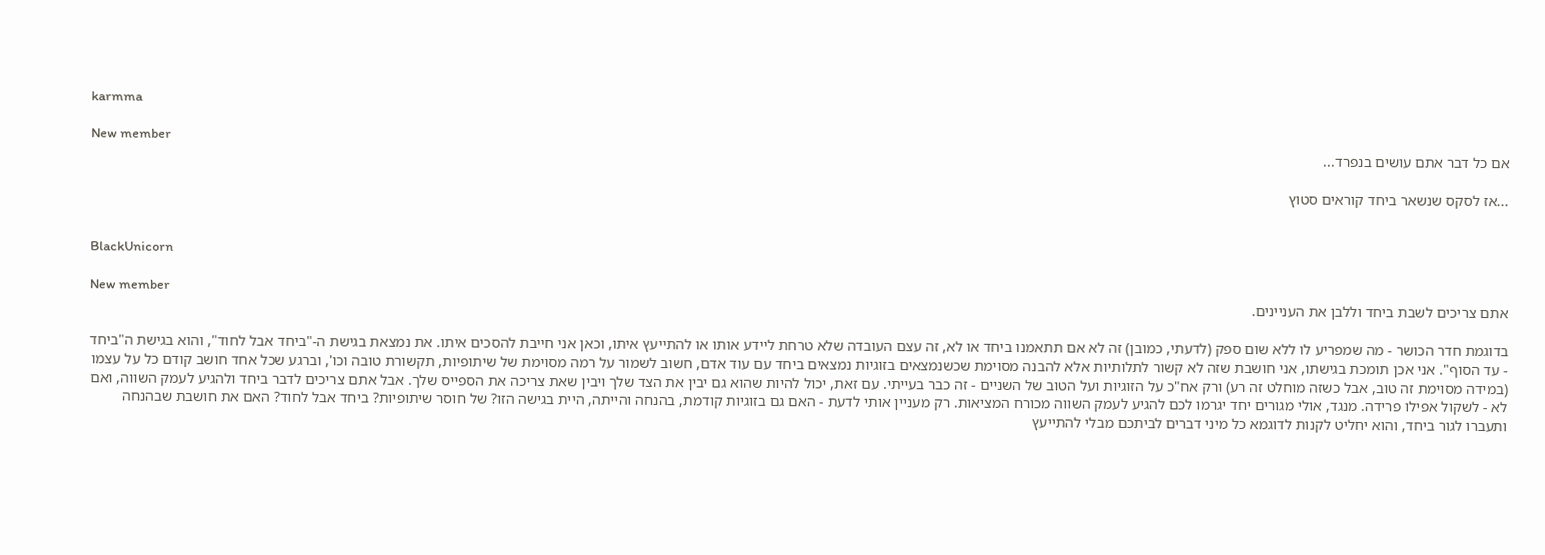karmma

New member
אם כל דבר אתם עושים בנפרד...

...אז לסקס שנשאר ביחד קוראים סטוץ


BlackUnicorn

New member
אתם צריכים לשבת ביחד וללבן את העניינים.

בדוגמת חדר הכושר - מה שמפריע לו ללא שום ספק (לדעתי, כמובן) זה לא אם תתאמנו ביחד או לא, זה עצם העובדה שלא טרחת ליידע אותו או להתייעץ איתו, וכאן אני חייבת להסכים איתו. את נמצאת בגישת ה-"ביחד אבל לחוד", והוא בגישת ה"ביחד - עד הסוף". אני אכן תומכת בגישתו, אני חושבת שזה לא קשור לתלותיות אלא להבנה מסוימת שכשנמצאים בזוגיות נמצאים ביחד עם עוד אדם, חשוב לשמור על רמה מסוימת של שיתופיות, תקשורת טובה וכו', וברגע שכל אחד חושב קודם כל על עצמו (במידה מסוימת זה טוב, אבל כשזה מוחלט זה רע) ורק אח"כ על הזוגיות ועל הטוב של השניים - זה כבר בעייתי. עם זאת, יכול להיות שהוא גם יבין את הצד שלך ויבין שאת צריכה את הספייס שלך. אבל אתם צריכים לדבר ביחד ולהגיע לעמק השווה, ואם לא - לשקול אפילו פרידה. מנגד, אולי מגורים יחד יגרמו לכם להגיע לעמק השווה מכורח המציאות. רק מעניין אותי לדעת - האם גם בזוגיות קודמת, בהנחה והייתה, היית בגישה הזו? של חוסר שיתופיות? ביחד אבל לחוד? האם את חושבת שבהנחה ותעברו לגור ביחד, והוא יחליט לקנות לדוגמא כל מיני דברים לביתכם מבלי להתייעץ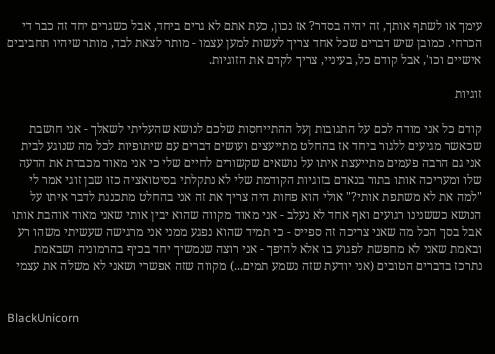עימך או לשתף אותך, זה יהיה בסדר? אז נכון, כעת אתם לא גרים ביחד, אבל כשגרים יחד זה כבר די הכרחי. כמובן שיש דברים שכל אחד צריך לעשות למען עצמו - מותר לצאת לבד, מותר שיהיו תחביבים אישיים וכו', אבל קודם כל, בעיניי, צריך לקדם את הזוגיות.

זוגיות

קודם כל אני מודה לכם על התגובות ןעל ההתייחסות שלכם לנושא שהעליתי לשאלך - אני חושבת שכאשר מגיעים ללגור ביחד אז בהחלט מתייעצים ועושים דברים עם שיתופיות לכל מה שנוגע לבית אני גם הרבה פעמים מתייעצת איתו על נושאים שקשורים לחיים שלי כי אני מאוד מכבדת את הדעה שלו ומעריכה אותו בתור בנאדם בזוגיות הקודמת שלי לא נתקלתי בסיטואציה כזו שבן זוגי אמר לי "למה את לא משתפת אותי?" אולי הוא פחות היה צריך את זה אני בהחלט מתכננת לדבר איתו על הנושא כששנינו רגועים ואף אחד לא נעלב - אני מאוד מקווה שהוא יבין אותי שאני מאוד אוהבת אותו אבל בסך הכל מה שאני צריכה זה ספייס - כי תמיד שהוא נפגע ממני אני מרגישה שעשיתי משהו רע ובאמת שאני לא מחפשת לפגוע בו אלא להיפך - אני רוצה שנמשיך יחד בכיף בהרמוניה ושבאמת נתרכז בדברים הטובים (אני יודעת שזה נשמע תמים...) מקווה שזה אפשרי ושאני לא משלה את עצמי


BlackUnicorn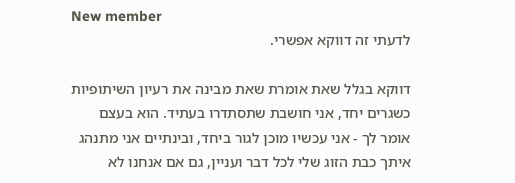New member
לדעתי זה דווקא אפשרי.

דווקא בגלל שאת אומרת שאת מבינה את רעיון השיתופיות כשגרים יחד, אני חושבת שתסתדרו בעתיד. הוא בעצם אומר לך - אני עכשיו מוכן לגור ביחד, ובינתיים אני מתנהג איתך כבת הזוג שלי לכל דבר ועניין, גם אם אנחנו לא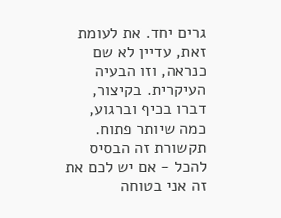גרים יחד. את לעומת זאת, עדיין לא שם כנראה, וזו הבעיה העיקרית. בקיצור, דברו בכיף וברגוע, כמה שיותר פתוח. תקשורת זה הבסיס להכל - אם יש לכם את זה אני בטוחה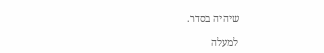שיהיה בסדר.

למעלה